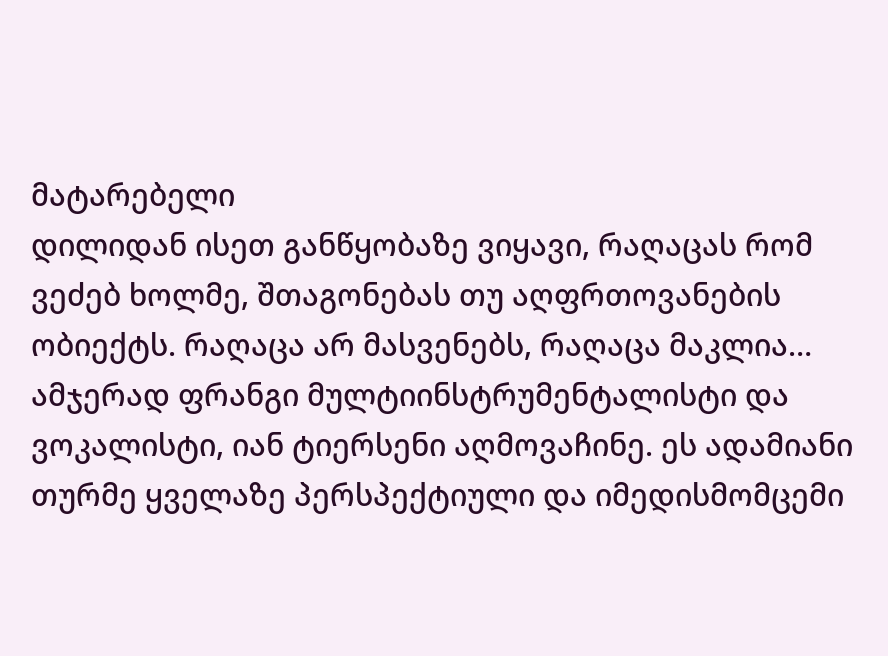მატარებელი
დილიდან ისეთ განწყობაზე ვიყავი, რაღაცას რომ ვეძებ ხოლმე, შთაგონებას თუ აღფრთოვანების ობიექტს. რაღაცა არ მასვენებს, რაღაცა მაკლია…
ამჯერად ფრანგი მულტიინსტრუმენტალისტი და ვოკალისტი, იან ტიერსენი აღმოვაჩინე. ეს ადამიანი თურმე ყველაზე პერსპექტიული და იმედისმომცემი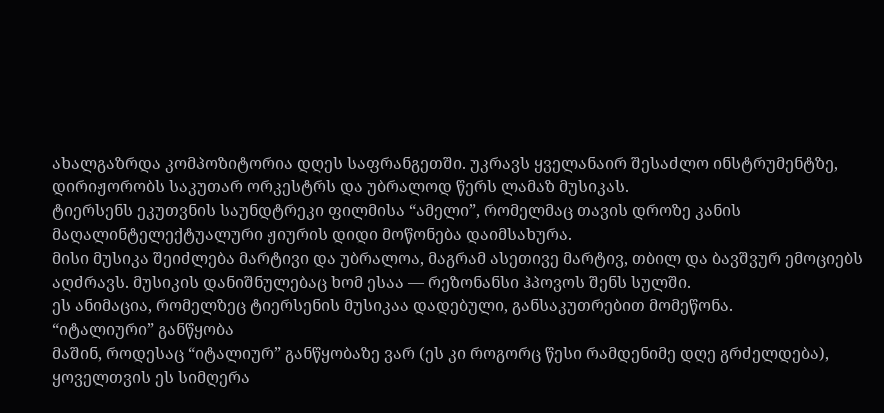ახალგაზრდა კომპოზიტორია დღეს საფრანგეთში. უკრავს ყველანაირ შესაძლო ინსტრუმენტზე, დირიჟორობს საკუთარ ორკესტრს და უბრალოდ წერს ლამაზ მუსიკას.
ტიერსენს ეკუთვნის საუნდტრეკი ფილმისა “ამელი”, რომელმაც თავის დროზე კანის მაღალინტელექტუალური ჟიურის დიდი მოწონება დაიმსახურა.
მისი მუსიკა შეიძლება მარტივი და უბრალოა, მაგრამ ასეთივე მარტივ, თბილ და ბავშვურ ემოციებს აღძრავს. მუსიკის დანიშნულებაც ხომ ესაა — რეზონანსი ჰპოვოს შენს სულში.
ეს ანიმაცია, რომელზეც ტიერსენის მუსიკაა დადებული, განსაკუთრებით მომეწონა.
“იტალიური” განწყობა
მაშინ, როდესაც “იტალიურ” განწყობაზე ვარ (ეს კი როგორც წესი რამდენიმე დღე გრძელდება), ყოველთვის ეს სიმღერა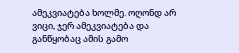ამეკვიატება ხოლმე. ოღონდ არ ვიცი, ჯერ ამეკვიატება და განწყობაც ამის გამო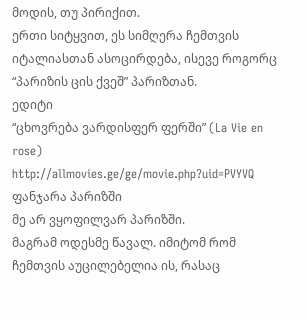მოდის, თუ პირიქით.
ერთი სიტყვით, ეს სიმღერა ჩემთვის იტალიასთან ასოცირდება, ისევე როგორც “პარიზის ცის ქვეშ” პარიზთან.
ედიტი
“ცხოვრება ვარდისფერ ფერში” (La Vie en rose)
http://allmovies.ge/ge/movie.php?uid=PVYVQ
ფანჯარა პარიზში
მე არ ვყოფილვარ პარიზში.
მაგრამ ოდესმე წავალ. იმიტომ რომ ჩემთვის აუცილებელია ის, რასაც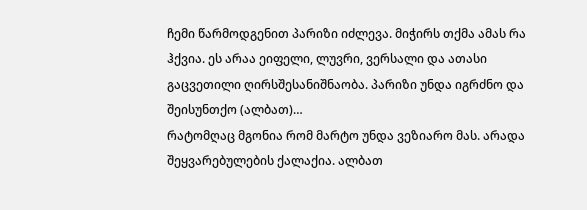ჩემი წარმოდგენით პარიზი იძლევა. მიჭირს თქმა ამას რა ჰქვია. ეს არაა ეიფელი, ლუვრი, ვერსალი და ათასი გაცვეთილი ღირსშესანიშნაობა. პარიზი უნდა იგრძნო და შეისუნთქო (ალბათ)…
რატომღაც მგონია რომ მარტო უნდა ვეზიარო მას. არადა შეყვარებულების ქალაქია. ალბათ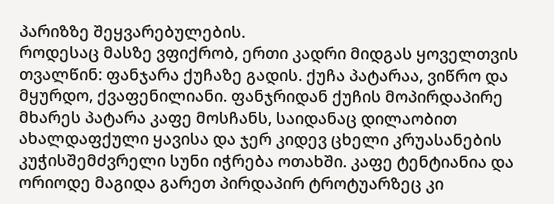პარიზზე შეყვარებულების.
როდესაც მასზე ვფიქრობ, ერთი კადრი მიდგას ყოველთვის თვალწინ: ფანჯარა ქუჩაზე გადის. ქუჩა პატარაა, ვიწრო და მყურდო, ქვაფენილიანი. ფანჯრიდან ქუჩის მოპირდაპირე მხარეს პატარა კაფე მოსჩანს, საიდანაც დილაობით ახალდაფქული ყავისა და ჯერ კიდევ ცხელი კრუასანების კუჭისშემძვრელი სუნი იჭრება ოთახში. კაფე ტენტიანია და ორიოდე მაგიდა გარეთ პირდაპირ ტროტუარზეც კი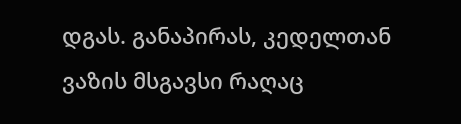დგას. განაპირას, კედელთან ვაზის მსგავსი რაღაც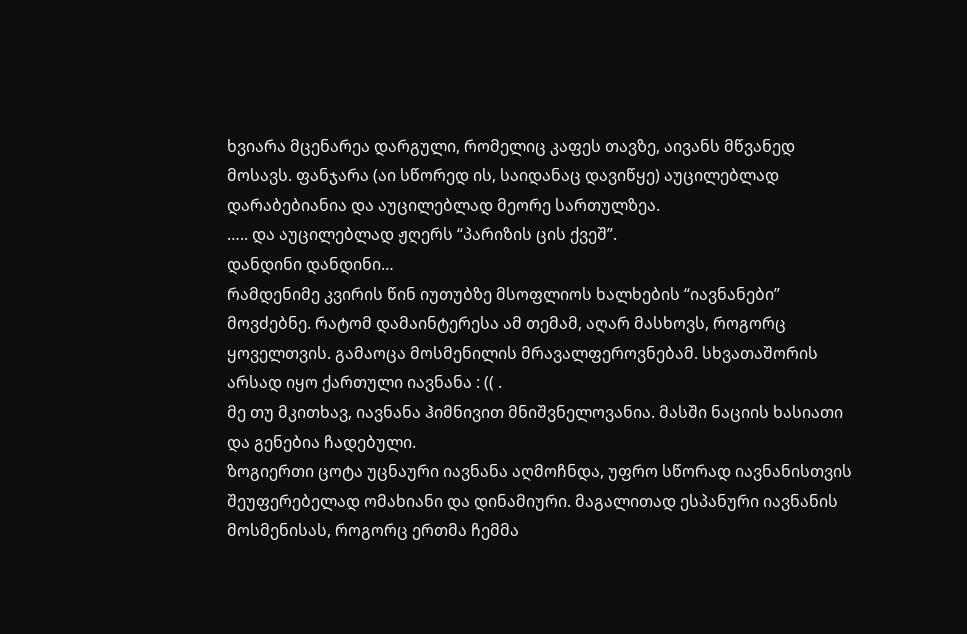ხვიარა მცენარეა დარგული, რომელიც კაფეს თავზე, აივანს მწვანედ მოსავს. ფანჯარა (აი სწორედ ის, საიდანაც დავიწყე) აუცილებლად დარაბებიანია და აუცილებლად მეორე სართულზეა.
….. და აუცილებლად ჟღერს “პარიზის ცის ქვეშ”.
დანდინი დანდინი…
რამდენიმე კვირის წინ იუთუბზე მსოფლიოს ხალხების “იავნანები” მოვძებნე. რატომ დამაინტერესა ამ თემამ, აღარ მასხოვს, როგორც ყოველთვის. გამაოცა მოსმენილის მრავალფეროვნებამ. სხვათაშორის არსად იყო ქართული იავნანა : (( .
მე თუ მკითხავ, იავნანა ჰიმნივით მნიშვნელოვანია. მასში ნაციის ხასიათი და გენებია ჩადებული.
ზოგიერთი ცოტა უცნაური იავნანა აღმოჩნდა, უფრო სწორად იავნანისთვის შეუფერებელად ომახიანი და დინამიური. მაგალითად ესპანური იავნანის მოსმენისას, როგორც ერთმა ჩემმა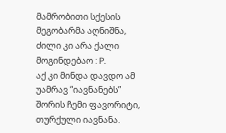მამრობითი სქესის მეგობარმა აღნიშნა, ძილი კი არა ქალი მოგინდებაო : P.
აქ კი მინდა დავდო ამ უამრავ “იავნანებს” შორის ჩემი ფავორიტი, თურქული იავნანა.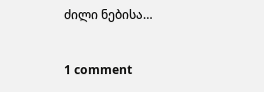ძილი ნებისა…


1 comment